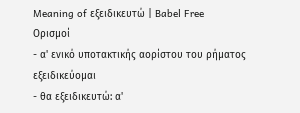Meaning of εξειδικευτώ | Babel Free
Ορισμοί
- α' ενικό υποτακτικής αορίστου του ρήματος εξειδικεύομαι
- θα εξειδικευτώ: α'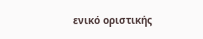ενικό οριστικής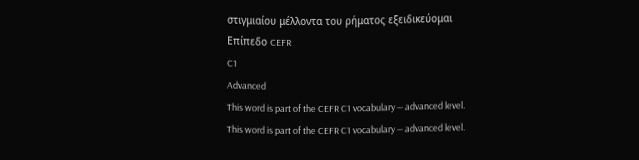στιγμιαίου μέλλοντα του ρήματος εξειδικεύομαι
Επίπεδο CEFR
C1
Advanced
This word is part of the CEFR C1 vocabulary — advanced level.
This word is part of the CEFR C1 vocabulary — advanced level.